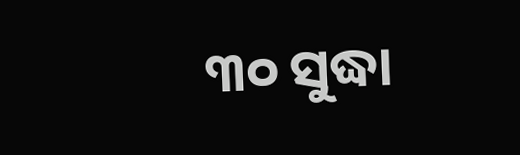୩୦ ସୁଦ୍ଧା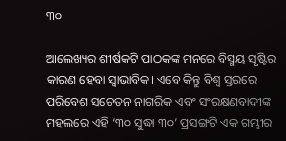୩୦

ଆଲେଖ୍ୟର ଶୀର୍ଷକଟି ପାଠକଙ୍କ ମନରେ ବିସ୍ମୟ ସୃଷ୍ଟିର କାରଣ ହେବା ସ୍ବାଭାବିକ। ଏବେ କିନ୍ତୁ ବିଶ୍ୱ ସ୍ତରରେ ପରିବେଶ ସଚେତନ ନାଗରିକ ଏବଂ ସଂରକ୍ଷଣବାଦୀଙ୍କ ମହଲରେ ଏହି ‘୩୦ ସୁଦ୍ଧା ୩୦’ ପ୍ରସଙ୍ଗଟି ଏକ ଗମ୍ଭୀର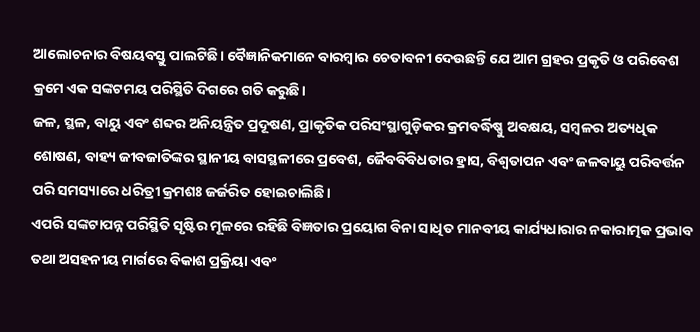ଆଲୋଚନାର ବିଷୟବସ୍ତୁ ପାଲଟିଛି। ବୈଜ୍ଞାନିକମାନେ ବାରମ୍ବାର ଚେତାବନୀ ଦେଉଛନ୍ତି ଯେ ଆମ ଗ୍ରହର ପ୍ରକୃତି ଓ ପରିବେଶ କ୍ରମେ ଏକ ସଙ୍କଟମୟ ପରିସ୍ଥିତି ଦିଗରେ ଗତି କରୁଛି।
ଜଳ, ସ୍ଥଳ, ବାୟୁ ଏବଂ ଶବ୍ଦର ଅନିୟନ୍ତ୍ରିତ ପ୍ରଦୂଷଣ, ପ୍ରାକୃତିକ ପରିସଂସ୍ଥାଗୁଡ଼ିକର କ୍ରମବର୍ଦ୍ଧିଷ୍ଣୁ ଅବକ୍ଷୟ, ସମ୍ବଳର ଅତ୍ୟଧିକ ଶୋଷଣ, ବାହ୍ୟ ଜୀବଜାତିଙ୍କର ସ୍ଥାନୀୟ ବାସସ୍ଥଳୀରେ ପ୍ରବେଶ, ଜୈବବିବିଧତାର ହ୍ରାସ, ବିଶ୍ୱତାପନ ଏବଂ ଜଳବାୟୁ ପରିବର୍ତ୍ତନ ପରି ସମସ୍ୟାରେ ଧରିତ୍ରୀ କ୍ରମଶଃ ଜର୍ଜରିତ ହୋଇଚାଲିଛି।
ଏପରି ସଙ୍କଟାପନ୍ନ ପରିସ୍ଥିତି ସୃଷ୍ଟିର ମୂଳରେ ରହିଛି ବିଜ୍ଞତାର ପ୍ରୟୋଗ ବିନା ସାଧିତ ମାନବୀୟ କାର୍ଯ୍ୟଧାରାର ନକାରାତ୍ମକ ପ୍ରଭାବ ତଥା ଅସହନୀୟ ମାର୍ଗରେ ବିକାଶ ପ୍ରକ୍ରିୟା ଏବଂ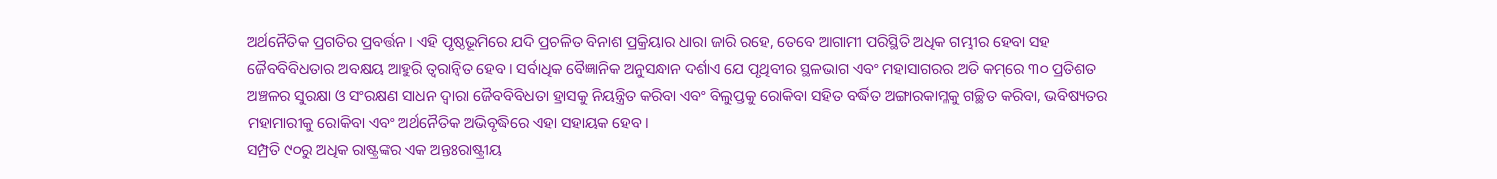ଅର୍ଥନୈତିକ ପ୍ରଗତିର ପ୍ରବର୍ତ୍ତନ। ଏହି ପୃଷ୍ଠଭୂମିରେ ଯଦି ପ୍ରଚଳିତ ବିନାଶ ପ୍ରକ୍ରିୟାର ଧାରା ଜାରି ରହେ, ତେବେ ଆଗାମୀ ପରିସ୍ଥିତି ଅଧିକ ଗମ୍ଭୀର ହେବା ସହ ଜୈବବିବିଧତାର ଅବକ୍ଷୟ ଆହୁରି ତ୍ୱରାନ୍ବିତ ହେବ। ସର୍ବାଧିକ ବୈଜ୍ଞାନିକ ଅନୁସନ୍ଧାନ ଦର୍ଶାଏ ଯେ ପୃଥିବୀର ସ୍ଥଳଭାଗ ଏବଂ ମହାସାଗରର ଅତି କମ୍‌ରେ ୩୦ ପ୍ରତିଶତ ଅଞ୍ଚଳର ସୁରକ୍ଷା ଓ ସଂରକ୍ଷଣ ସାଧନ ଦ୍ୱାରା ଜୈବବିବିଧତା ହ୍ରାସକୁ ନିୟନ୍ତ୍ରିତ କରିବା ଏବଂ ବିଲୁପ୍ତକୁ ରୋକିବା ସହିତ ବର୍ଦ୍ଧିତ ଅଙ୍ଗାରକାମ୍ଳକୁ ଗଚ୍ଛିତ କରିବା, ଭବିଷ୍ୟତର ମହାମାରୀକୁ ରୋକିବା ଏବଂ ଅର୍ଥନୈତିକ ଅଭିବୃଦ୍ଧିରେ ଏହା ସହାୟକ ହେବ।
ସମ୍ପ୍ରତି ୯୦ରୁ ଅଧିକ ରାଷ୍ଟ୍ରଙ୍କର ଏକ ଅନ୍ତଃରାଷ୍ଟ୍ରୀୟ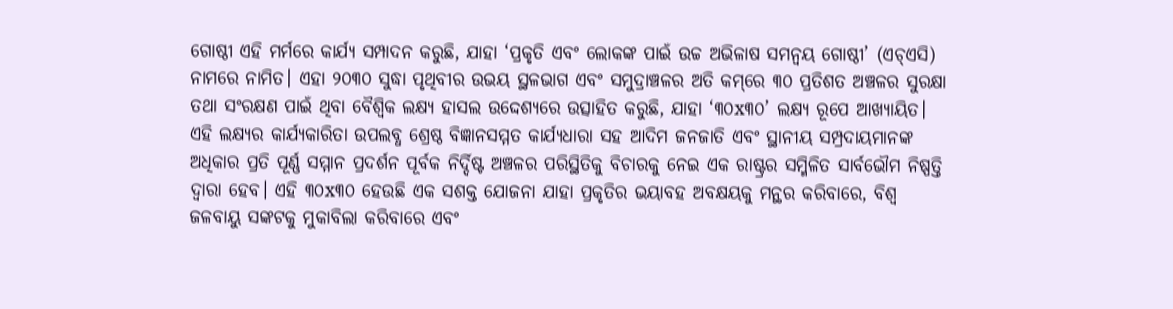ଗୋଷ୍ଠୀ ଏହି ମର୍ମରେ କାର୍ଯ୍ୟ ସମ୍ପାଦନ କରୁଛି, ଯାହା ‘ପ୍ରକୃତି ଏବଂ ଲୋକଙ୍କ ପାଇଁ ଉଚ୍ଚ ଅଭିଳାଷ ସମନ୍ବୟ ଗୋଷ୍ଠୀ’ (ଏଚ୍‌ଏସି) ନାମରେ ନାମିତ। ଏହା ୨୦୩୦ ସୁଦ୍ଧା ପୃଥିବୀର ଉଭୟ ସ୍ଥଳଭାଗ ଏବଂ ସମୁଦ୍ରାଞ୍ଚଳର ଅତି କମ୍‌ରେ ୩୦ ପ୍ରତିଶତ ଅଞ୍ଚଳର ସୁରକ୍ଷା ତଥା ସଂରକ୍ଷଣ ପାଇଁ ଥିବା ବୈଶ୍ବିକ ଲକ୍ଷ୍ୟ ହାସଲ ଉଦ୍ଦେଶ୍ୟରେ ଉତ୍ସାହିତ କରୁଛି, ଯାହା ‘୩୦x୩୦’ ଲକ୍ଷ୍ୟ ରୂପେ ଆଖ୍ୟାୟିତ। ଏହି ଲକ୍ଷ୍ୟର କାର୍ଯ୍ୟକାରିତା ଉପଲବ୍ଧ ଶ୍ରେଷ୍ଠ ବିଜ୍ଞାନସମ୍ମତ କାର୍ଯ୍ୟଧାରା ସହ ଆଦିମ ଜନଜାତି ଏବଂ ସ୍ଥାନୀୟ ସମ୍ପ୍ରଦାୟମାନଙ୍କ ଅଧିକାର ପ୍ରତି ପୂର୍ଣ୍ଣ ସମ୍ମାନ ପ୍ରଦର୍ଶନ ପୂର୍ବକ ନିର୍ଦ୍ଦିଷ୍ଟ ଅଞ୍ଚଳର ପରିସ୍ଥିତିକୁ ବିଚାରକୁ ନେଇ ଏକ ରାଷ୍ଟ୍ରର ସମ୍ମିଳିତ ସାର୍ବଭୌମ ନିଷ୍ପତ୍ତି ଦ୍ୱାରା ହେବ। ଏହି ୩୦x୩୦ ହେଉଛି ଏକ ସଶକ୍ତ ଯୋଜନା ଯାହା ପ୍ରକୃତିର ଭୟାବହ ଅବକ୍ଷୟକୁ ମନ୍ଥର କରିବାରେ, ବିଶ୍ୱ ଜଳବାୟୁ ସଙ୍କଟକୁ ମୁକାବିଲା କରିବାରେ ଏବଂ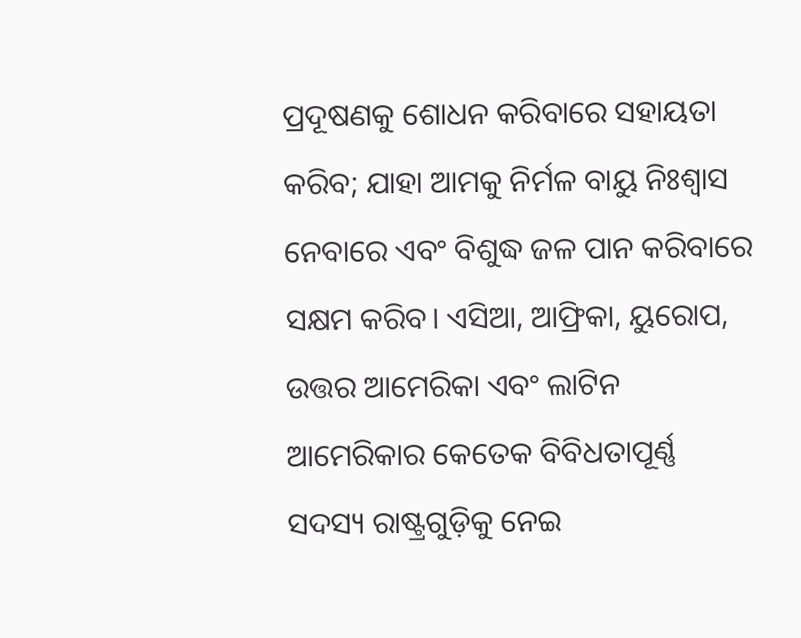ପ୍ରଦୂଷଣକୁ ଶୋଧନ କରିବାରେ ସହାୟତା କରିବ; ଯାହା ଆମକୁ ନିର୍ମଳ ବାୟୁ ନିଃଶ୍ୱାସ ନେବାରେ ଏବଂ ବିଶୁଦ୍ଧ ଜଳ ପାନ କରିବାରେ ସକ୍ଷମ କରିବ। ଏସିଆ, ଆଫ୍ରିକା, ୟୁରୋପ, ଉତ୍ତର ଆମେରିକା ଏବଂ ଲାଟିନ ଆମେରିକାର କେତେକ ବିବିଧତାପୂର୍ଣ୍ଣ ସଦସ୍ୟ ରାଷ୍ଟ୍ରଗୁଡ଼ିକୁ ନେଇ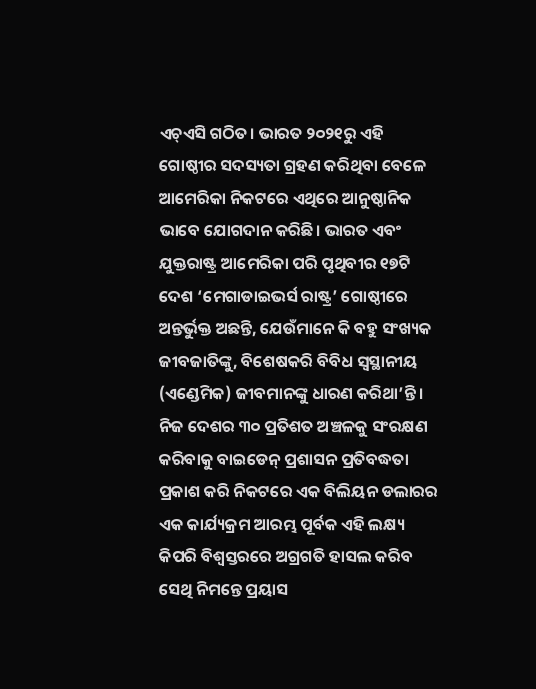ଏଚ୍‌ଏସି ଗଠିତ। ଭାରତ ୨୦୨୧ରୁ ଏହି ଗୋଷ୍ଠୀର ସଦସ୍ୟତା ଗ୍ରହଣ କରିଥିବା ବେଳେ ଆମେରିକା ନିକଟରେ ଏଥିରେ ଆନୁଷ୍ଠାନିକ ଭାବେ ଯୋଗଦାନ କରିଛି। ଭାରତ ଏବଂ ଯୁକ୍ତରାଷ୍ଟ୍ର ଆମେରିକା ପରି ପୃଥିବୀର ୧୭ଟି ଦେଶ ‘ମେଗାଡାଇଭର୍ସ ରାଷ୍ଟ୍ର’ ଗୋଷ୍ଠୀରେ ଅନ୍ତର୍ଭୁକ୍ତ ଅଛନ୍ତି, ଯେଉଁମାନେ କି ବହୁ ସଂଖ୍ୟକ ଜୀବଜାତିଙ୍କୁ, ବିଶେଷକରି ବିବିଧ ସ୍ବସ୍ଥାନୀୟ (ଏଣ୍ଡେମିକ) ଜୀବମାନଙ୍କୁ ଧାରଣ କରିଥା’ନ୍ତି। ନିଜ ଦେଶର ୩୦ ପ୍ରତିଶତ ଅଞ୍ଚଳକୁ ସଂରକ୍ଷଣ କରିବାକୁ ବାଇଡେନ୍‌ ପ୍ରଶାସନ ପ୍ରତିବଦ୍ଧତା ପ୍ରକାଶ କରି ନିକଟରେ ଏକ ବିଲିୟନ ଡଲାରର ଏକ କାର୍ଯ୍ୟକ୍ରମ ଆରମ୍ଭ ପୂର୍ବକ ଏହି ଲକ୍ଷ୍ୟ କିପରି ବିଶ୍ୱସ୍ତରରେ ଅଗ୍ରଗତି ହାସଲ କରିବ ସେଥି ନିମନ୍ତେ ପ୍ରୟାସ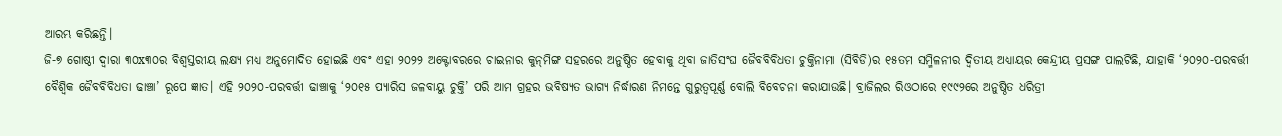ଆରମ୍ଭ କରିଛନ୍ତି।
ଜି-୭ ଗୋଷ୍ଠୀ ଦ୍ୱାରା ୩୦x୩୦ର ବିଶ୍ୱସ୍ତରୀୟ ଲକ୍ଷ୍ୟ ମଧ୍ୟ ଅନୁମୋଦିତ ହୋଇଛି ଏବଂ ଏହା ୨୦୨୨ ଅକ୍ଟୋବରରେ ଚାଇନାର କୁନ୍‌ମିଙ୍ଗ ସହରରେ ଅନୁଷ୍ଠିତ ହେବାକୁ ଥିବା ଜାତିସଂଘ ଜୈବବିବିଧତା ଚୁକ୍ତିନାମା (ସିବିଡି)ର ୧୫ତମ ସମ୍ମିଳନୀର ଦ୍ୱିତୀୟ ଅଧ୍ୟାୟର କେନ୍ଦ୍ରୀୟ ପ୍ରସଙ୍ଗ ପାଲଟିଛି, ଯାହାକି ‘୨୦୨୦-ପରବର୍ତ୍ତୀ ବୈଶ୍ବିକ ଜୈବବିବିଧତା ଢାଞ୍ଚା’ ରୂପେ ଜ୍ଞାତ। ଏହି ୨୦୨୦-ପରବର୍ତ୍ତୀ ଢାଞ୍ଚାକୁ ‘୨୦୧୫ ପ୍ୟାରିସ ଜଳବାୟୁ ଚୁକ୍ତି’ ପରି ଆମ ଗ୍ରହର ଭବିଷ୍ୟତ ଭାଗ୍ୟ ନିର୍ଦ୍ଧାରଣ ନିମନ୍ତେ ଗୁରୁତ୍ୱପୂର୍ଣ୍ଣ ବୋଲି ବିବେଚନା କରାଯାଉଛି। ବ୍ରାଜିଲର ରିଓଠାରେ ୧୯୯୨ରେ ଅନୁଷ୍ଠିତ ଧରିତ୍ରୀ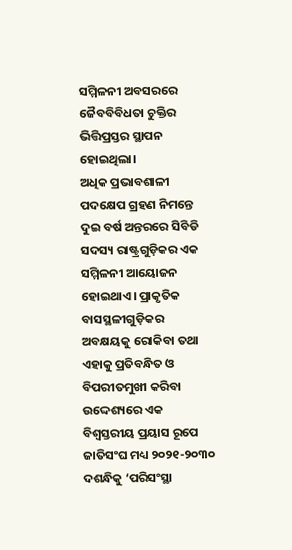ସମ୍ମିଳନୀ ଅବସରରେ ଜୈବବିବିଧତା ଚୁକ୍ତିର ଭିତ୍ତିପ୍ରସ୍ତର ସ୍ଥାପନ ହୋଇଥିଲା।
ଅଧିକ ପ୍ରଭାବଶାଳୀ ପଦକ୍ଷେପ ଗ୍ରହଣ ନିମନ୍ତେ ଦୁଇ ବର୍ଷ ଅନ୍ତରରେ ସିବିଡି ସଦସ୍ୟ ରାଷ୍ଟ୍ରଗୁଡ଼ିକର ଏକ ସମ୍ମିଳନୀ ଆୟୋଜନ ହୋଇଥାଏ। ପ୍ରାକୃତିକ ବାସସ୍ଥଳୀଗୁଡ଼ିକର ଅବକ୍ଷୟକୁ ରୋକିବା ତଥା ଏହାକୁ ପ୍ରତିବନ୍ଧିତ ଓ ବିପରୀତମୁଖୀ କରିବା ଉଦ୍ଦେଶ୍ୟରେ ଏକ ବିଶ୍ୱସ୍ତରୀୟ ପ୍ରୟାସ ରୂପେ ଜାତିସଂଘ ମଧ୍ୟ ୨୦୨୧-୨୦୩୦ ଦଶନ୍ଧିକୁ ‘ପରିସଂସ୍ଥା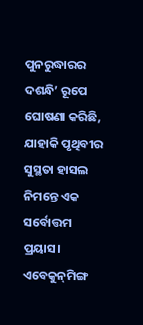ପୁନରୁଦ୍ଧାରର ଦଶନ୍ଧି’ ରୂପେ ଘୋଷଣା କରିଛି, ଯାହାକି ପୃଥିବୀର ସୁସ୍ଥତା ହାସଲ ନିମନ୍ତେ ଏକ ସର୍ବୋତ୍ତମ ପ୍ରୟାସ।
ଏବେକୁନ୍‌ମିଙ୍ଗ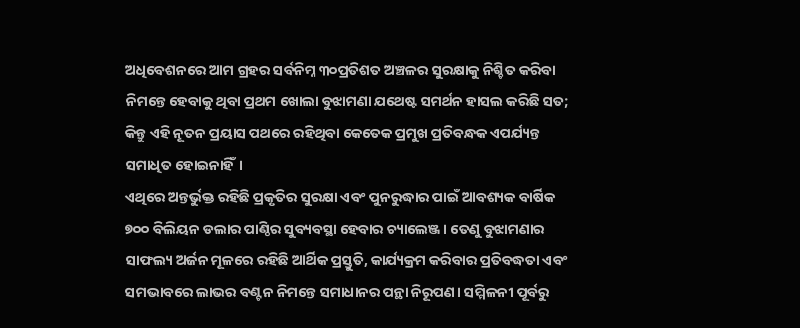ଅଧିବେଶନରେ ଆମ ଗ୍ରହର ସର୍ବନିମ୍ନ ୩୦ପ୍ରତିଶତ ଅଞ୍ଚଳର ସୁରକ୍ଷାକୁ ନିଶ୍ଚିତ କରିବା ନିମନ୍ତେ ହେବାକୁ ଥିବା ପ୍ରଥମ ଖୋଲା ବୁଝାମଣା ଯଥେଷ୍ଟ ସମର୍ଥନ ହାସଲ କରିଛି ସତ; କିନ୍ତୁ ଏହି ନୂତନ ପ୍ରୟାସ ପଥରେ ରହିଥିବା କେତେକ ପ୍ରମୁଖ ପ୍ରତିବନ୍ଧକ ଏପର୍ଯ୍ୟନ୍ତ ସମାଧିତ ହୋଇନାହିଁ।
ଏଥିରେ ଅନ୍ତର୍ଭୁକ୍ତ ରହିଛି ପ୍ରକୃତିର ସୁରକ୍ଷା ଏବଂ ପୁନରୁଦ୍ଧାର ପାଇଁ ଆବଶ୍ୟକ ବାର୍ଷିକ ୭୦୦ ବିଲିୟନ ଡଲାର ପାଣ୍ଠିର ସୁବ୍ୟବସ୍ଥା ହେବାର ଚ୍ୟାଲେଞ୍ଜ। ତେଣୁ ବୁଝାମଣାର ସାଫଲ୍ୟ ଅର୍ଜନ ମୂଳରେ ରହିଛି ଆର୍ଥିକ ପ୍ରସ୍ତୁତି, କାର୍ଯ୍ୟକ୍ରମ କରିବାର ପ୍ରତିବଦ୍ଧତା ଏବଂ ସମଭାବରେ ଲାଭର ବଣ୍ଟନ ନିମନ୍ତେ ସମାଧାନର ପନ୍ଥା ନିରୂପଣ। ସମ୍ମିଳନୀ ପୂର୍ବରୁ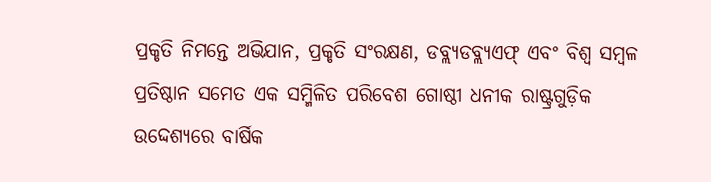ପ୍ରକୃତି ନିମନ୍ତେ ଅଭିଯାନ, ପ୍ରକୃତି ସଂରକ୍ଷଣ, ଡବ୍ଲ୍ୟଡବ୍ଲ୍ୟଏଫ୍‌ ଏବଂ ବିଶ୍ୱ ସମ୍ବଳ ପ୍ରତିଷ୍ଠାନ ସମେତ ଏକ ସମ୍ମିଳିତ ପରିବେଶ ଗୋଷ୍ଠୀ ଧନୀକ ରାଷ୍ଟ୍ରଗୁଡ଼ିକ ଉଦ୍ଦେଶ୍ୟରେ ବାର୍ଷିକ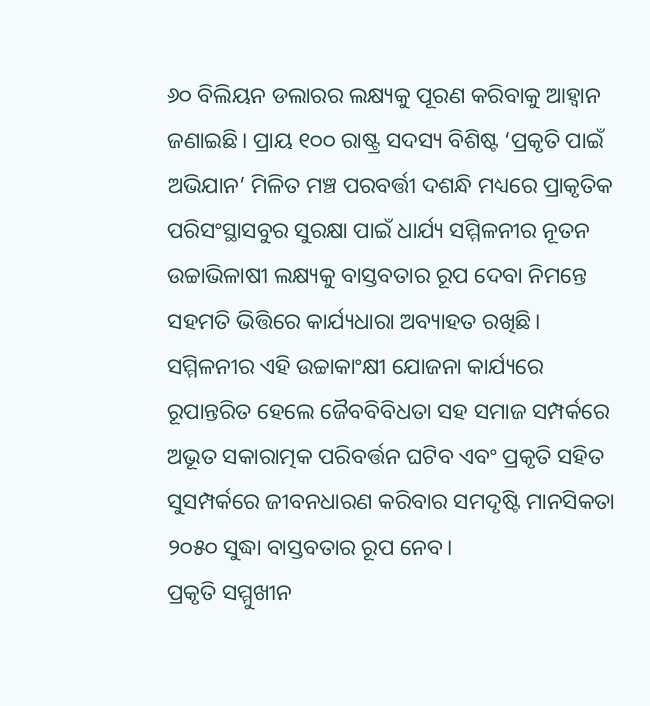୬୦ ବିଲିୟନ ଡଲାରର ଲକ୍ଷ୍ୟକୁ ପୂରଣ କରିବାକୁ ଆହ୍ବାନ ଜଣାଇଛି। ପ୍ରାୟ ୧୦୦ ରାଷ୍ଟ୍ର ସଦସ୍ୟ ବିଶିଷ୍ଟ ‘ପ୍ରକୃତି ପାଇଁ ଅଭିଯାନ’ ମିଳିତ ମଞ୍ଚ ପରବର୍ତ୍ତୀ ଦଶନ୍ଧି ମଧ୍ୟରେ ପ୍ରାକୃତିକ ପରିସଂସ୍ଥାସବୁର ସୁରକ୍ଷା ପାଇଁ ଧାର୍ଯ୍ୟ ସମ୍ମିଳନୀର ନୂତନ ଉଚ୍ଚାଭିଳାଷୀ ଲକ୍ଷ୍ୟକୁ ବାସ୍ତବତାର ରୂପ ଦେବା ନିମନ୍ତେ ସହମତି ଭିତ୍ତିରେ କାର୍ଯ୍ୟଧାରା ଅବ୍ୟାହତ ରଖିଛି। ସମ୍ମିଳନୀର ଏହି ଉଚ୍ଚାକାଂକ୍ଷୀ ଯୋଜନା କାର୍ଯ୍ୟରେ ରୂପାନ୍ତରିତ ହେଲେ ଜୈବବିବିଧତା ସହ ସମାଜ ସମ୍ପର୍କରେ ଅଭୂତ ସକାରାତ୍ମକ ପରିବର୍ତ୍ତନ ଘଟିବ ଏବଂ ପ୍ରକୃତି ସହିତ ସୁସମ୍ପର୍କରେ ଜୀବନଧାରଣ କରିବାର ସମଦୃଷ୍ଟି ମାନସିକତା ୨୦୫୦ ସୁଦ୍ଧା ବାସ୍ତବତାର ରୂପ ନେବ।
ପ୍ରକୃତି ସମ୍ମୁଖୀନ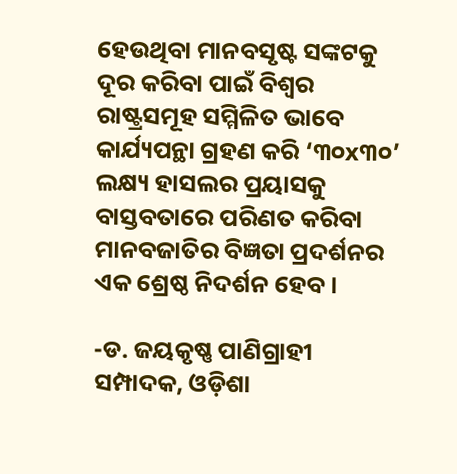ହେଉଥିବା ମାନବସୃଷ୍ଟ ସଙ୍କଟକୁ ଦୂର କରିବା ପାଇଁ ବିଶ୍ୱର ରାଷ୍ଟ୍ରସମୂହ ସମ୍ମିଳିତ ଭାବେ କାର୍ଯ୍ୟପନ୍ଥା ଗ୍ରହଣ କରି ‘୩୦x୩୦’ ଲକ୍ଷ୍ୟ ହାସଲର ପ୍ରୟାସକୁ ବାସ୍ତବତାରେ ପରିଣତ କରିବା ମାନବଜାତିର ବିଜ୍ଞତା ପ୍ରଦର୍ଶନର ଏକ ଶ୍ରେଷ୍ଠ ନିଦର୍ଶନ ହେବ ।

-ଡ. ଜୟକୃଷ୍ଣ ପାଣିଗ୍ରାହୀ
ସମ୍ପାଦକ, ଓଡ଼ିଶା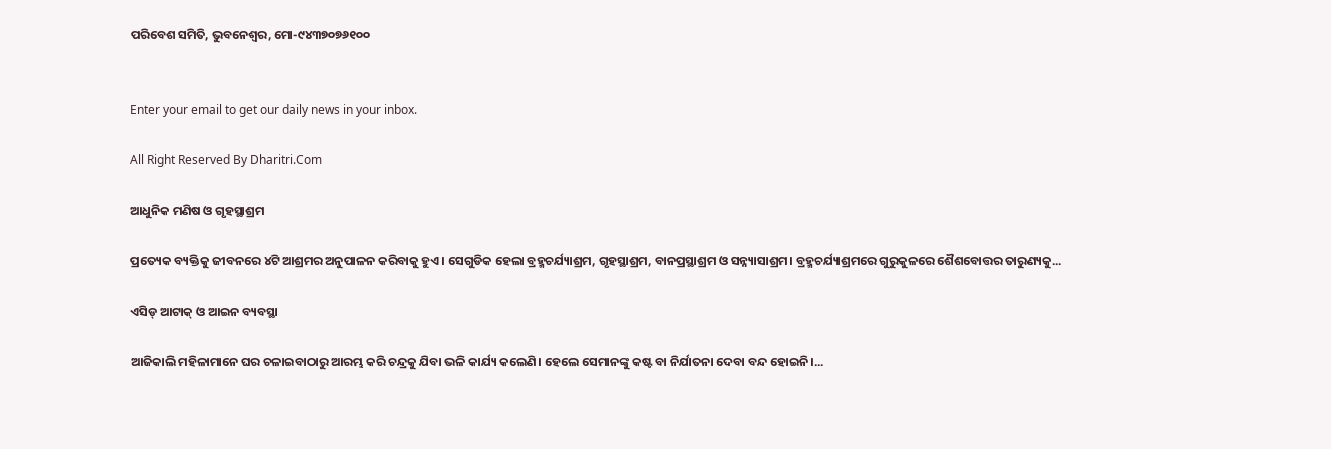ପରିବେଶ ସମିତି, ଭୁବନେଶ୍ୱର, ମୋ-୯୪୩୭୦୭୬୧୦୦


Enter your email to get our daily news in your inbox.

All Right Reserved By Dharitri.Com

ଆଧୁନିକ ମଣିଷ ଓ ଗୃହସ୍ଥାଶ୍ରମ

ପ୍ରତ୍ୟେକ ବ୍ୟକ୍ତିକୁ ଜୀବନରେ ୪ଟି ଆଶ୍ରମର ଅନୁପାଳନ କରିବାକୁ ହୁଏ। ସେଗୁଡିକ ହେଲା ବ୍ରହ୍ମଚର୍ଯ୍ୟାଶ୍ରମ, ଗୃହସ୍ଥାଶ୍ରମ, ବାନପ୍ରସ୍ଥାଶ୍ରମ ଓ ସନ୍ନ୍ୟାସାଶ୍ରମ। ବ୍ରହ୍ମଚର୍ଯ୍ୟାଶ୍ରମରେ ଗୁରୁକୁଳରେ ଶୈଶବୋତ୍ତର ତାରୁଣ୍ୟକୁ...

ଏସିଡ୍‌ ଆଟାକ୍‌ ଓ ଆଇନ ବ୍ୟବସ୍ଥା

ଆଜିକାଲି ମହିଳାମାନେ ଘର ଚଳାଇବାଠାରୁ ଆରମ୍ଭ କରି ଚନ୍ଦ୍ରକୁ ଯିବା ଭଳି କାର୍ଯ୍ୟ କଲେଣି। ହେଲେ ସେମାନଙ୍କୁ କଷ୍ଟ ବା ନିର୍ଯାତନା ଦେବା ବନ୍ଦ ହୋଇନି।...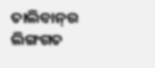ତାଲିବାନ୍‌ର ଲିଙ୍ଗଗତ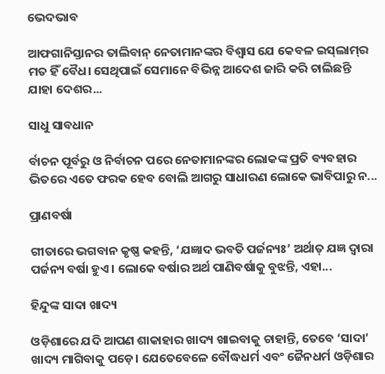ଭେଦଭାବ

ଆଫଗାନିସ୍ତାନର ତାଲିବାନ୍‌ ନେତାମାନଙ୍କର ବିଶ୍ୱାସ ଯେ କେବଳ ଇସ୍‌ଲାମ୍‌ର ମତ ହିଁ ବୈଧ। ସେଥିପାଇଁ ସେମାନେ ବିଭିନ୍ନ ଆଦେଶ ଜାରି କରି ଚାଲିଛନ୍ତି ଯାହା ଦେଶର...

ସାଧୁ ସାବଧାନ

ର୍ବାଚନ ପୂର୍ବରୁ ଓ ନିର୍ବାଚନ ପରେ ନେତାମାନଙ୍କର ଲୋକଙ୍କ ପ୍ରତି ବ୍ୟବହାର ଭିତରେ ଏତେ ଫରକ ହେବ ବୋଲି ଆଗରୁ ସାଧାରଣ ଲୋକେ ଭାବିପାରୁ ନ...

ପ୍ରାଣବର୍ଷା

ଗୀତାରେ ଭଗବାନ କୃଷ୍ଣ କହନ୍ତି, ‘ଯଜ୍ଞାଦ ଭବତି ପର୍ଜନ୍ୟଃ’ ଅର୍ଥାତ୍‌ ଯଜ୍ଞ ଦ୍ୱାରା ପର୍ଜନ୍ୟ ବର୍ଷା ହୁଏ। ଲୋକେ ବର୍ଷାର ଅର୍ଥ ପାଣିବର୍ଷାକୁ ବୁଝନ୍ତି, ଏହା...

ହିନ୍ଦୁଙ୍କ ସାଦା ଖାଦ୍ୟ

ଓଡ଼ିଶାରେ ଯଦି ଆପଣ ଶାକାହାର ଖାଦ୍ୟ ଖାଇବାକୁ ଚାହାନ୍ତି, ତେବେ ‘ସାଦା’ ଖାଦ୍ୟ ମାଗିବାକୁ ପଡ଼େ। ଯେତେବେଳେ ବୌଦ୍ଧଧର୍ମ ଏବଂ ଜୈନଧର୍ମ ଓଡ଼ିଶାର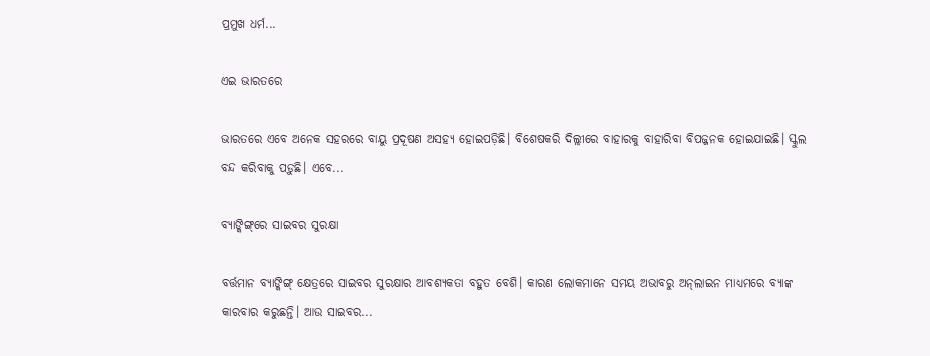ପ୍ରମୁଖ ଧର୍ମ...

ଏଇ ଭାରତରେ

ଭାରତରେ ଏବେ ଅନେକ ସହରରେ ବାୟୁ ପ୍ରଦୂଷଣ ଅସହ୍ୟ ହୋଇପଡ଼ିଛି। ବିଶେଷକରି ଦିଲ୍ଲୀରେ ବାହାରକୁ ବାହାରିବା ବିପଜ୍ଜନକ ହୋଇଯାଇଛି। ସ୍କୁଲ ବନ୍ଦ କରିବାକୁ ପଡ଼ୁଛି। ଏବେ...

ବ୍ୟାଙ୍କିଙ୍ଗ୍‌ରେ ସାଇବର ସୁରକ୍ଷା

ବର୍ତ୍ତମାନ ବ୍ୟାଙ୍କିଙ୍ଗ୍‌ କ୍ଷେତ୍ରରେ ସାଇବର ସୁରକ୍ଷାର ଆବଶ୍ୟକତା ବହୁତ ବେଶି। କାରଣ ଲୋକମାନେ ସମୟ ଅଭାବରୁ ଅନ୍‌ଲାଇନ ମାଧ୍ୟମରେ ବ୍ୟାଙ୍କ କାରବାର କରୁଛନ୍ତି। ଆଉ ସାଇବର...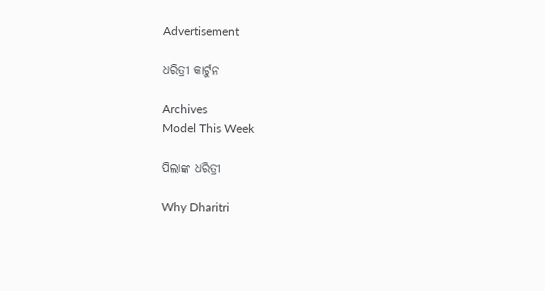Advertisement

ଧରିତ୍ରୀ କାର୍ଟୁନ

Archives
Model This Week

ପିଲାଙ୍କ ଧରିତ୍ରୀ

Why Dharitri